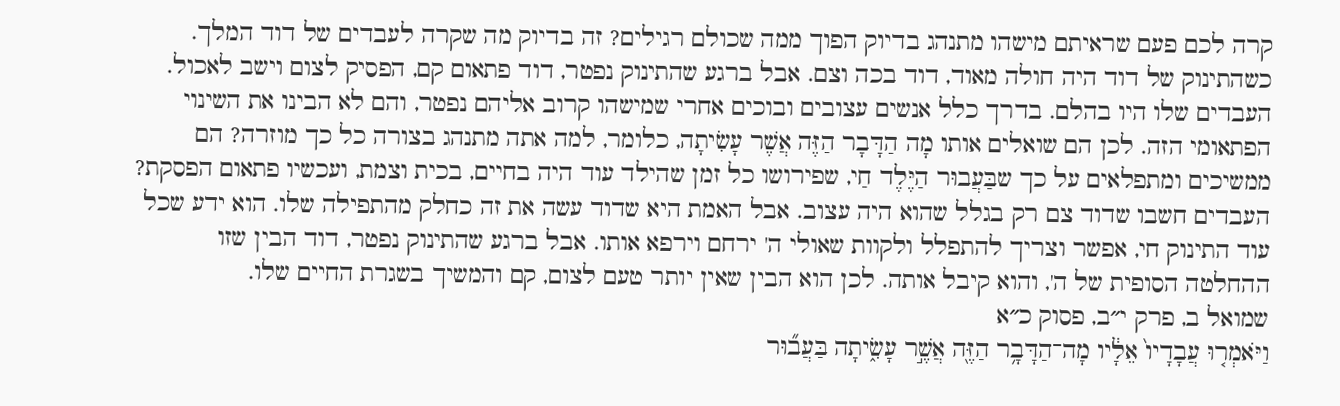קרה לכם פעם שראיתם מישהו מתנהג בדיוק הפוך ממה שכולם רגילים? זה בדיוק מה שקרה לעבדים של דוד המלך. כשהתינוק של דוד היה חולה מאוד, דוד בכה וצם. אבל ברגע שהתינוק נפטר, דוד פתאום קם, הפסיק לצום וישב לאכול. העבדים שלו היו בהלם. בדרך כלל אנשים עצובים ובוכים אחרי שמישהו קרוב אליהם נפטר, והם לא הבינו את השינוי הפתאומי הזה. לכן הם שואלים אותו מָה הַדָּבָר הַזֶּה אֲשֶׁר עָשִׂיתָה, כלומר, למה אתה מתנהג בצורה כל כך מוזרה? הם ממשיכים ומתפלאים על כך שבַּעֲבוּר הַיֶּלֶד חַי, שפירושו כל זמן שהילד עוד היה בחיים, בכית וצמת, ועכשיו פתאום הפסקת? העבדים חשבו שדוד צם רק בגלל שהוא היה עצוב. אבל האמת היא שדוד עשה את זה כחלק מהתפילה שלו. הוא ידע שכל עוד התינוק חי, אפשר וצריך להתפלל ולקוות שאולי ה' ירחם וירפא אותו. אבל ברגע שהתינוק נפטר, דוד הבין שזו ההחלטה הסופית של ה', והוא קיבל אותה. לכן הוא הבין שאין יותר טעם לצום, קם והמשיך בשגרת החיים שלו.
שמואל ב, פרק י״ב, פסוק כ״א
וַיֹּאמְר֤וּ עֲבָדָיו֙ אֵלָ֔יו מָה־הַדָּבָ֥ר הַזֶּ֖ה אֲשֶׁ֣ר עָשִׂ֑יתָה בַּעֲב֞וּר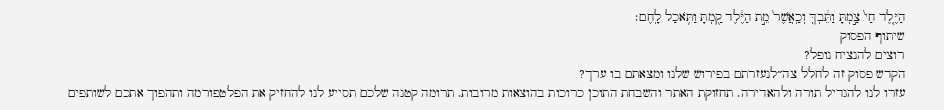הַיֶּ֤לֶד חַי֙ צַ֣מְתָּ וַתֵּ֔בְךְּ וְכַֽאֲשֶׁר֙ מֵ֣ת הַיֶּ֔לֶד קַ֖מְתָּ וַתֹּ֥אכַל לָֽחֶם׃
שיתוף הפסוק
רוצים להנציח נופל?
הקדש פסוק זה לחלל צה״לנעזרתם בפירוש שלנו ומצאתם בו ערך?
עזרו לנו להגדיל תורה ולהאדירה. תחזוקת האתר והשבחת התוכן כרוכות בהוצאות מרובות. תרומה קטנה שלכם תסייע לנו להחזיק את הפלטפורמה ותהפוך אתכם לשותפים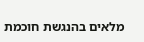מלאים בהנגשת חוכמת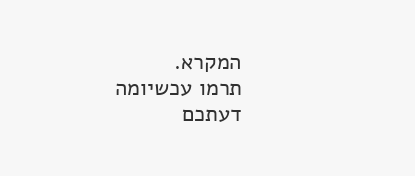המקרא.
תרמו עכשיומה דעתכם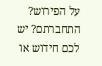על הפירוש?
התחברתם? יש לכם חידוש או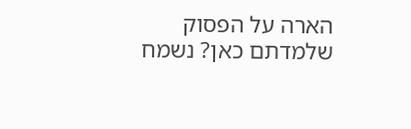הארה על הפסוק שלמדתם כאן? נשמח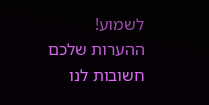לשמוע!
ההערות שלכם חשובות לנו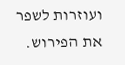ועוזרות לשפר את הפירוש.